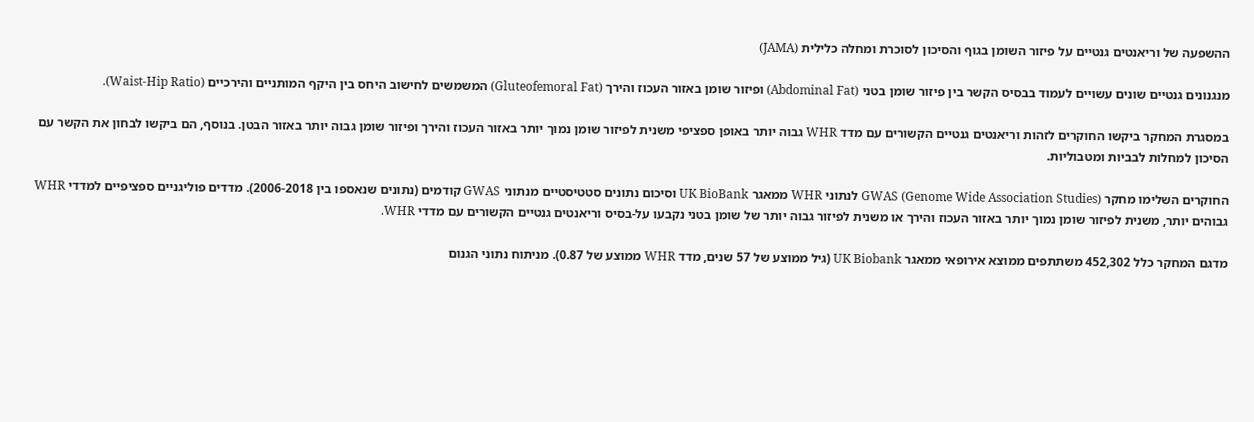ההשפעה של וריאנטים גנטיים על פיזור השומן בגוף והסיכון לסוכרת ומחלה כלילית (JAMA)

מנגנונים גנטיים שונים עשויים לעמוד בבסיס הקשר בין פיזור שומן בטני (Abdominal Fat) ופיזור שומן באזור העכוז והירך (Gluteofemoral Fat) המשמשים לחישוב היחס בין היקף המותניים והירכיים (Waist-Hip Ratio).

במסגרת המחקר ביקשו החוקרים לזהות וריאנטים גנטיים הקשורים עם מדד WHR גבוה יותר באופן ספציפי משנית לפיזור שומן נמוך יותר באזור העכוז והירך ופיזור שומן גבוה יותר באזור הבטן. בנוסף, הם ביקשו לבחון את הקשר עם הסיכון למחלות לבביות ומטבוליות.

החוקרים השלימו מחקר GWAS (Genome Wide Association Studies) לנתוני WHR ממאגר UK BioBank וסיכום נתונים סטטיסטיים מנתוני GWAS קודמים (נתונים שנאספו בין 2006-2018). מדדים פוליגניים ספציפיים למדדי WHR גבוהים יותר, משנית לפיזור שומן נמוך יותר באזור העכוז והירך או משנית לפיזור גבוה יותר של שומן בטני נקבעו על-בסיס וריאנטים גנטיים הקשורים עם מדדי WHR.

מדגם המחקר כלל 452,302 משתתפים ממוצא אירופאי ממאגר UK Biobank (גיל ממוצע של 57 שנים, מדד WHR ממוצע של 0.87). מניתוח נתוני הגנום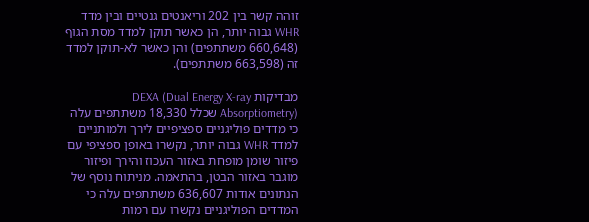זוהה קשר בין 202 וריאנטים גנטיים ובין מדד WHR גבוה יותר, הן כאשר תוקן למדד מסת הגוף (660,648 משתתפים) והן כאשר לא-תוקן למדד זה (663,598 משתתפים).

מבדיקות DEXA (Dual Energy X-ray Absorptiometry) שכלל 18,330 משתתפים עלה כי מדדים פוליגניים ספציפיים לירך ולמותניים למדד WHR גבוה יותר, נקשרו באופן ספציפי עם פיזור שומן מופחת באזור העכוז והירך ופיזור מוגבר באזור הבטן, בהתאמה. מניתוח נוסף של הנתונים אודות 636,607 משתתפים עלה כי המדדים הפוליגניים נקשרו עם רמות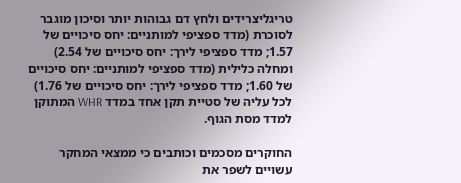טריגליצרידים ולחץ דם גבוהות יותר וסיכון מוגבר לסוכרת (מדד ספציפי למותניים: יחס סיכויים של 1.57; מדד ספציפי לירך: יחס סיכויים של 2.54) ומחלה כלילית (מדד ספציפי למותניים: יחס סיכויים של 1.60; מדד ספציפי לירך: יחס סיכויים של 1.76) לכל עליה של סטיית תקן אחד במדד WHR המתוקן למדד מסת הגוף.

החוקרים מסכמים וכותבים כי ממצאי המחקר עשויים לשפר את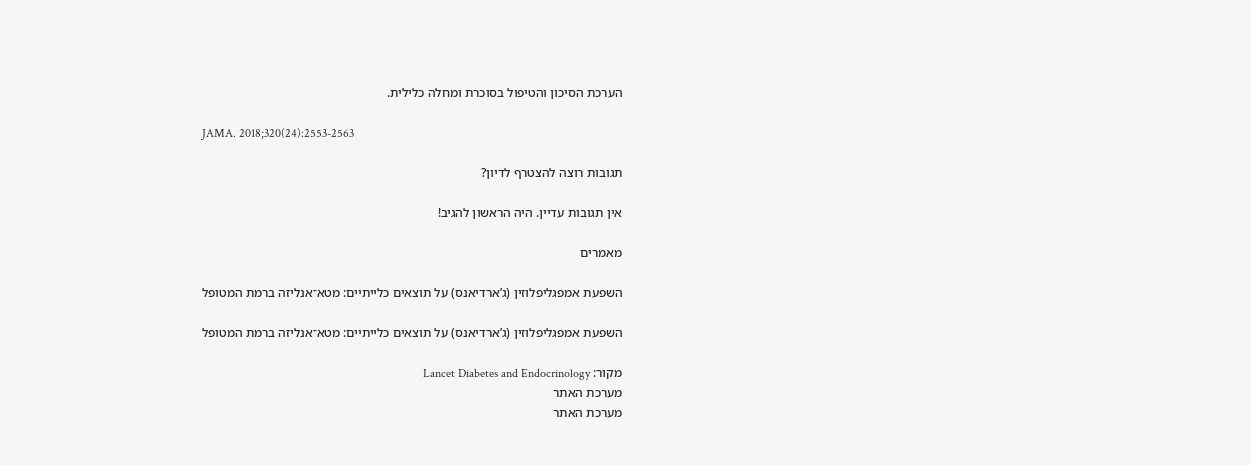הערכת הסיכון והטיפול בסוכרת ומחלה כלילית.

JAMA. 2018;320(24):2553-2563

תגובות רוצה להצטרף לדיון?

אין תגובות עדיין. היה הראשון להגיב!

מאמרים

השפעת אמפגליפלוזין (ג’ארדיאנס) על תוצאים כלייתיים: מטא־אנליזה ברמת המטופל

השפעת אמפגליפלוזין (ג’ארדיאנס) על תוצאים כלייתיים: מטא־אנליזה ברמת המטופל

מקור: Lancet Diabetes and Endocrinology
מערכת האתר
מערכת האתר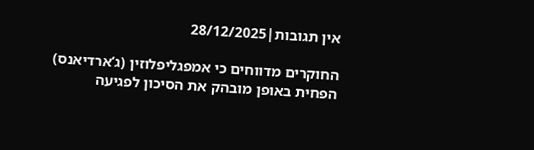אין תגובות|28/12/2025

החוקרים מדווחים כי אמפגליפלוזין (ג’ארדיאנס) הפחית באופן מובהק את הסיכון לפגיעה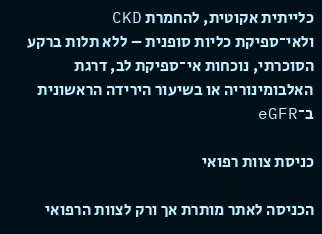כלייתית אקוטית, להחמרת CKD ולאי־ספיקת כליות סופנית – ללא תלות ברקע הסוכרתי, נוכחות אי־ספיקת לב, דרגת האלבומינוריה או בשיעור הירידה הראשונית ב־eGFR

כניסת צוות רפואי

הכניסה לאתר מותרת אך ורק לצוות הרפואי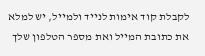לקבלת קוד אימות לנייד ולמייל, יש למלא את כתובת המייל ואת מספר הטלפון שלך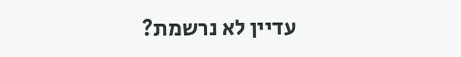עדיין לא נרשמת?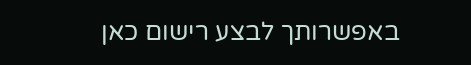באפשרותך לבצע רישום כאן